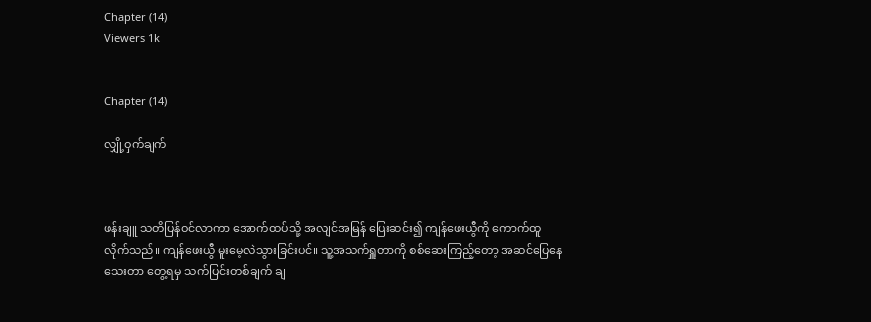Chapter (14)
Viewers 1k


Chapter (14)

လျှို့ဝှက်ချက်



ဖန်းချူ သတိပြန်ဝင်လာကာ အောက်ထပ်သို့ အလျင်အမြန် ပြေးဆင်း၍ ကျန်ဖေးယွီကို ကောက်ထူလိုက်သည်။ ကျန်ဖေးယွီ မူးမေ့လဲသွားခြင်းပင်။ သူ့အသက်ရှူတာကို စစ်ဆေးကြည့်တော့ အဆင်ပြေနေသေးတာ တွေ့ရမှ သက်ပြင်းတစ်ချက် ချ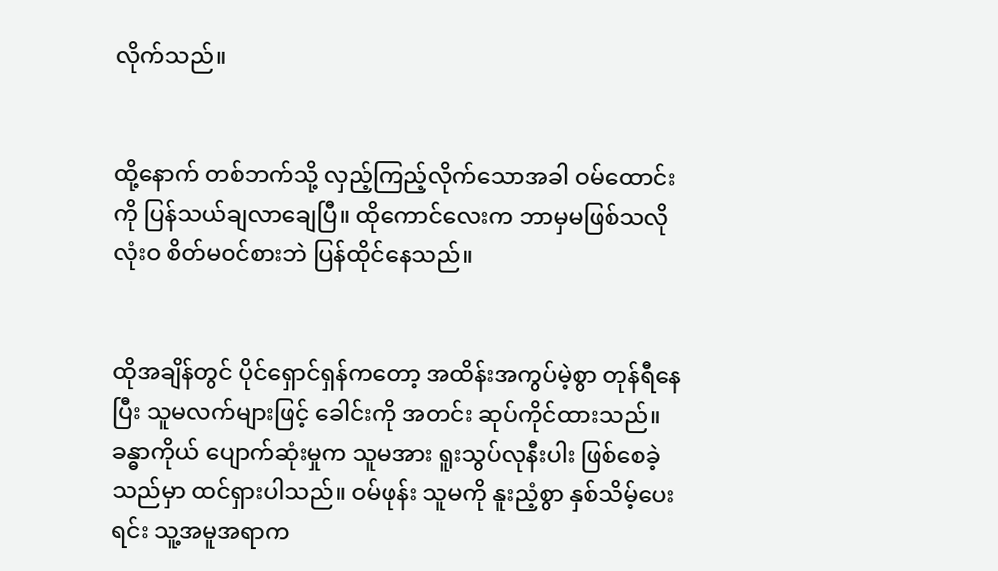လိုက်သည်။


ထို့နောက် တစ်ဘက်သို့ လှည့်ကြည့်လိုက်သောအခါ ဝမ်ထောင်းကို ပြန်သယ်ချလာချေပြီ။ ထိုကောင်လေးက ဘာမှမဖြစ်သလို လုံးဝ စိတ်မ၀င်စားဘဲ ပြန်ထိုင်နေသည်။


ထိုအချိန်တွင် ပိုင်ရှောင်ရှန်ကတော့ အထိန်းအကွပ်မဲ့စွာ တုန်ရီနေပြီး သူမလက်များဖြင့် ခေါင်းကို အတင်း ဆုပ်ကိုင်ထားသည်။ ခန္ဓာကိုယ် ပျောက်ဆုံးမှုက သူမအား ရူးသွပ်လုနီးပါး ဖြစ်စေခဲ့သည်မှာ ထင်ရှားပါသည်။ ဝမ်ဖုန်း သူမကို နူးညံ့စွာ နှစ်သိမ့်ပေးရင်း သူ့အမူအရာက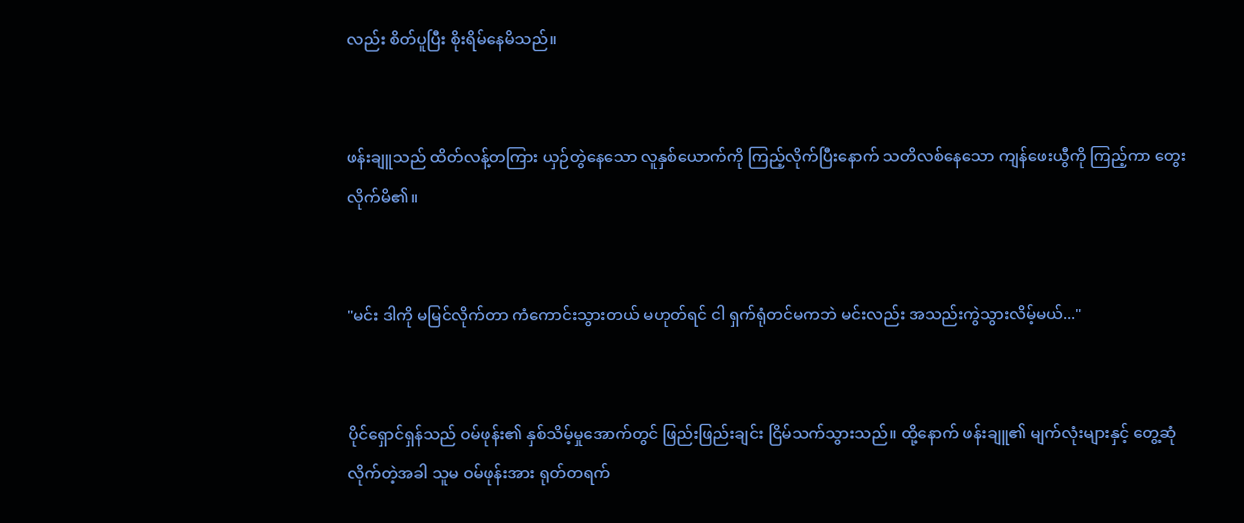လည်း စိတ်ပူပြီး စိုးရိမ်နေမိသည်။


ဖန်းချူသည် ထိတ်လန့်တကြား ယှဉ်တွဲနေသော လူနှစ်ယောက်ကို ကြည့်လိုက်ပြီးနောက် သတိလစ်နေသော ကျန်ဖေးယွီကို ကြည့်ကာ တွေးလိုက်မိ၏။


"မင်း ဒါကို မမြင်လိုက်တာ ကံကောင်းသွားတယ် မဟုတ်ရင် ငါ ရှက်ရုံတင်မကဘဲ မင်းလည်း အသည်းကွဲသွားလိမ့်မယ်..."


ပိုင်ရှောင်ရှန်သည် ဝမ်ဖုန်း၏ နှစ်သိမ့်မှုအောက်တွင် ဖြည်းဖြည်းချင်း ငြိမ်သက်သွားသည်။ ထို့နောက် ဖန်းချူ၏ မျက်လုံးများနှင့် တွေ့ဆုံလိုက်တဲ့အခါ သူမ ဝမ်ဖုန်းအား ရုတ်တရက်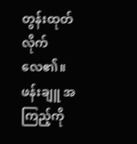တွန်းထုတ်လိုက်လေ၏။ ဖန်းချူ အကြည့်ကို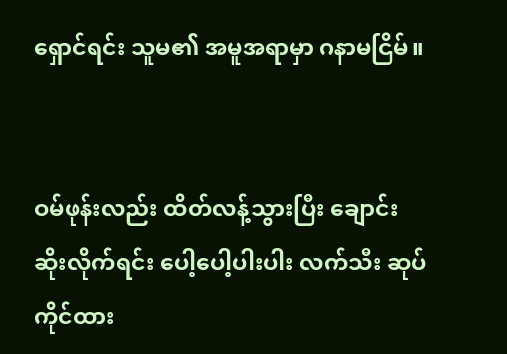ရှောင်ရင်း သူမ၏ အမူအရာမှာ ဂနာမငြိမ်။


ဝမ်ဖုန်းလည်း ထိတ်လန့်သွားပြီး ချောင်းဆိုးလိုက်ရင်း ပေါ့ပေါ့ပါးပါး လက်သီး ဆုပ်ကိုင်ထား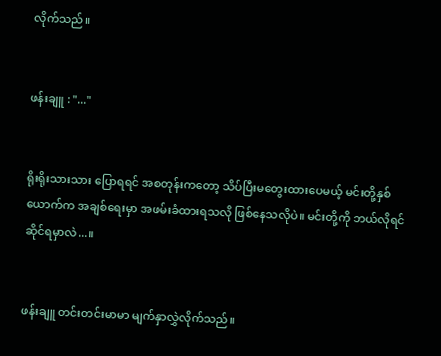လိုက်သည်။


ဖန်းချူ : "..."


ရိုးရိုးသားသား ပြောရရင် အစတုန်းကတော့ သိပ်ပြီးမတွေးထားပေမယ့် မင်းတို့နှစ်ယောက်က အချစ်ရေးမှာ အဖမ်းခံထားရသလို ဖြစ်နေသလိုပဲ။ မင်းတို့ကို ဘယ်လိုရင်ဆိုင်ရမှာလဲ...။


ဖန်းချူ တင်းတင်းမာမာ မျက်နှာလွှဲလိုက်သည်။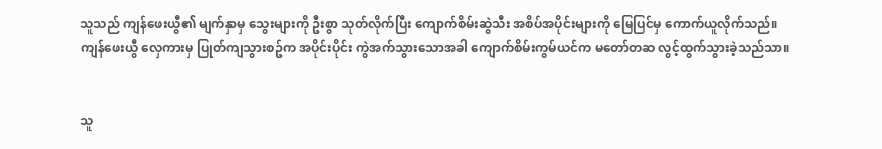သူသည် ကျန်ဖေးယွီ၏ မျက်နှာမှ သွေးများကို ဦးစွာ သုတ်လိုက်ပြီး ကျောက်စိမ်းဆွဲသီး အစိပ်အပိုင်းများကို မြေပြင်မှ ကောက်ယူလိုက်သည်။ ကျန်ဖေးယွီ လှေကားမှ ပြုတ်ကျသွားစဥ်က အပိုင်းပိုင်း ကွဲအက်သွားသောအခါ ကျောက်စိမ်းကွမ်ယင်က မတော်တဆ လွင့်ထွက်သွားခဲ့သည်သာ။


သူ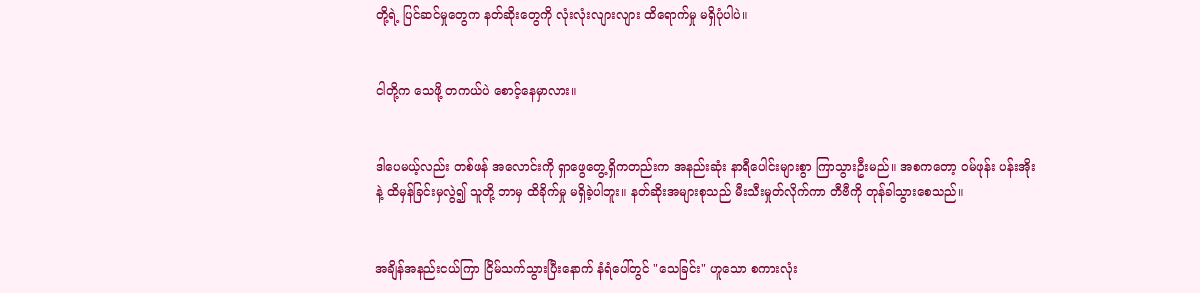တို့ရဲ့ ပြင်ဆင်မှုတွေက နတ်ဆိုးတွေကို လုံးလုံးလျားလျား ထိရောက်မှု မရှိပုံပါပဲ။


ငါတို့က သေဖို့ တကယ်ပဲ စောင့်နေမှာလား။


ဒါပေမယ့်လည်း တစ်ဖန် အလောင်းကို ရှာဖွေတွေ့ရှိကတည်းက အနည်းဆုံး နာရီပေါင်းများစွာ ကြာသွားဦးမည်။ အစကတော့ ဝမ်ဖုန်း ပန်းအိုးနဲ့ ထိမှန်ခြင်းမှလွဲ၍ သူတို့ ဘာမှ ထိခိုက်မှု မရှိခဲ့ပါဘူး။ နတ်ဆိုးအများစုသည် မီးသီးမှုတ်လိုက်ကာ တီဗီကို တုန်ခါသွားစေသည်။


အချိန်အနည်းငယ်ကြာ ငြိမ်သက်သွားပြီးနောက် နံရံပေါ်တွင် "သေခြင်း" ဟူသော စကားလုံး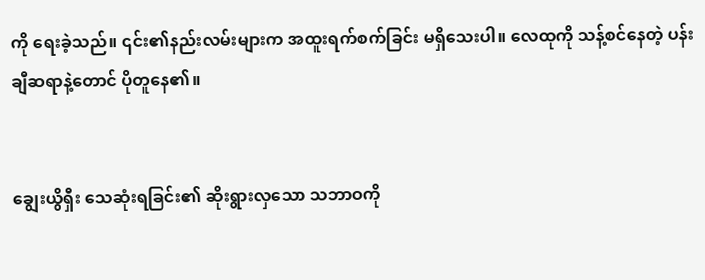ကို ရေးခဲ့သည်။ ၎င်း၏နည်းလမ်းများက အထူးရက်စက်ခြင်း မရှိသေးပါ။ လေထုကို သန့်စင်နေတဲ့ ပန်းချီဆရာနဲ့တောင် ပိုတူနေ၏။


ချွေးယွိရှီး သေဆုံးရခြင်း၏ ဆိုးရွားလှသော သဘာဝကို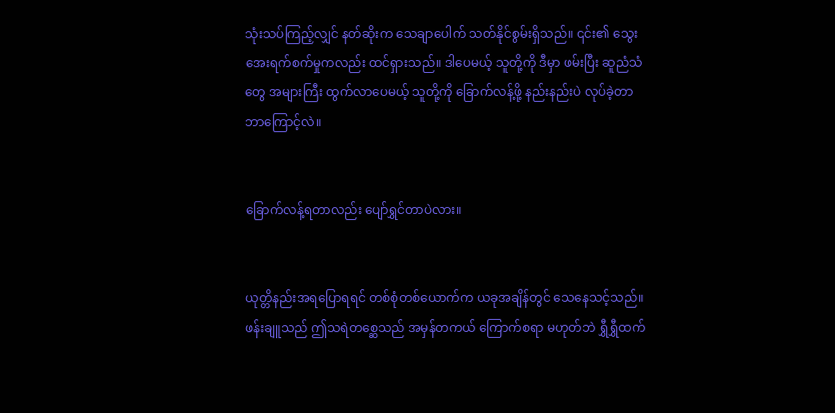သုံးသပ်ကြည့်လျှင် နတ်ဆိုးက သေချာပေါက် သတ်နိုင်စွမ်းရှိသည်။ ၎င်း၏ သွေးအေးရက်စက်မှုကလည်း ထင်ရှားသည်။ ဒါပေမယ့် သူတို့ကို ဒီမှာ ဖမ်းပြီး ဆူညံသံတွေ အများကြီး ထွက်လာပေမယ့် သူတို့ကို ခြောက်လန့်ဖို့ နည်းနည်းပဲ လုပ်ခဲ့တာ ဘာကြောင့်လဲ။


ခြောက်လန့်ရတာလည်း ပျော်ရွှင်တာပဲလား။


ယုတ္တိနည်းအရပြောရရင် တစ်စုံတစ်ယောက်က ယခုအချိန်တွင် သေနေသင့်သည်။ ဖန်းချူသည် ဤသရဲတစ္ဆေသည် အမှန်တကယ် ကြောက်စရာ မဟုတ်ဘဲ ရွှီရွှီထက်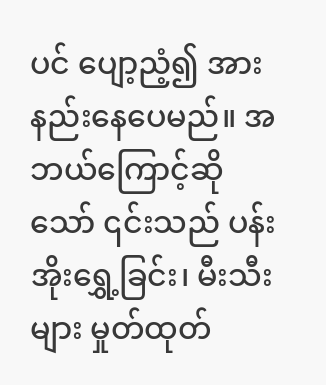ပင် ပျော့ညံ့၍ အားနည်းနေပေမည်။ အဘယ်ကြောင့်ဆိုသော် ၎င်းသည် ပန်းအိုးရွှေ့ခြင်း၊ မီးသီးများ မှုတ်ထုတ်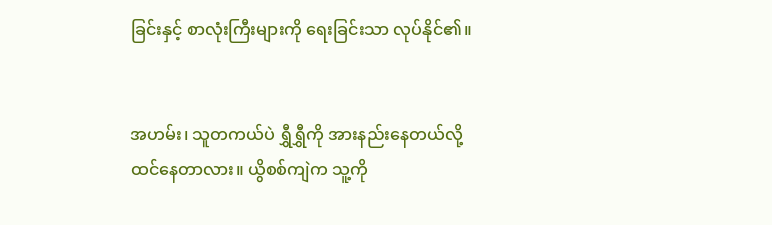ခြင်းနှင့် စာလုံးကြီးများကို ရေးခြင်းသာ လုပ်နိုင်၏။


အဟမ်း၊ သူတကယ်ပဲ ရွှီရွှီကို အားနည်းနေတယ်လို့ ထင်နေတာလား။ ယွိစစ်ကျဲက သူ့ကို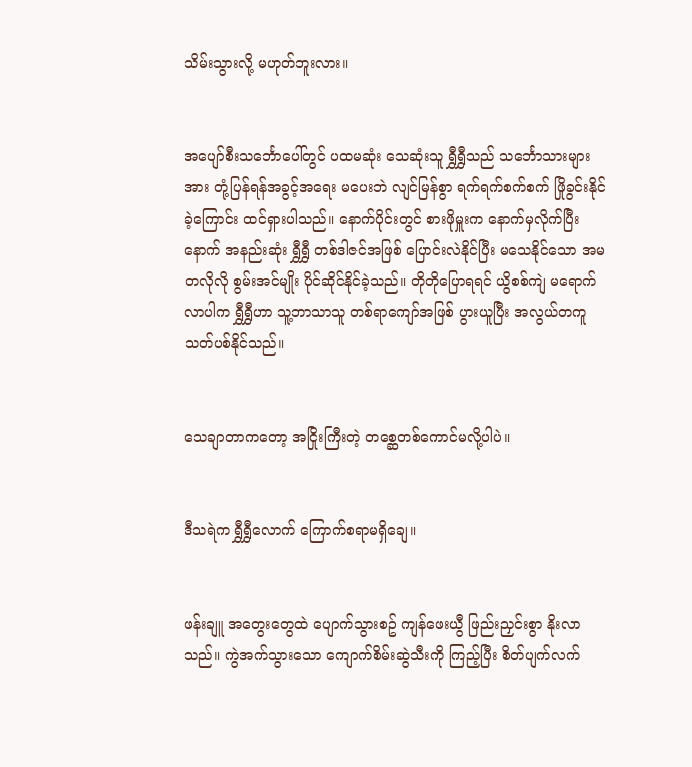သိမ်းသွားလို့ မဟုတ်ဘူးလား။


အပျော်စီးသင်္ဘောပေါ်တွင် ပထမဆုံး သေဆုံးသူ ရွှီရွှီသည် သင်္ဘောသားများအား တုံ့ပြန်ရန်အခွင့်အရေး မပေးဘဲ လျင်မြန်စွာ ရက်ရက်စက်စက် ဖြိုခွင်းနိုင်ခဲ့ကြောင်း ထင်ရှားပါသည်။ နောက်ပိုင်းတွင် စားဖိုမှူးက နောက်မှလိုက်ပြီးနောက် အနည်းဆုံး ရွှီရွှီ တစ်ဒါဇင်အဖြစ် ပြောင်းလဲနိုင်ပြီး မသေနိုင်သော အမတလိုလို စွမ်းအင်မျိုး ပိုင်ဆိုင်နိုင်ခဲ့သည်။ တိုတိုပြောရရင် ယွိစစ်ကျဲ မရောက်လာပါက ရွှီရွှီဟာ သူ့ဘာသာသူ တစ်ရာကျော်အဖြစ် ပွားယူပြီး အလွယ်တကူ သတ်ပစ်နိုင်သည်။


သေချာတာကတော့ အငြိုးကြီးတဲ့ တစ္ဆေတစ်ကောင်မလို့ပါပဲ။


ဒီသရဲက ရွှီရွှီလောက် ကြောက်စရာမရှိချေ။


ဖန်းချူ အတွေးတွေထဲ ပျောက်သွားစဥ် ကျန်ဖေးယွီ ဖြည်းညှင်းစွာ နိုးလာသည်။ ကွဲအက်သွားသော ကျောက်စိမ်းဆွဲသီးကို ကြည့်ပြီး စိတ်ပျက်လက်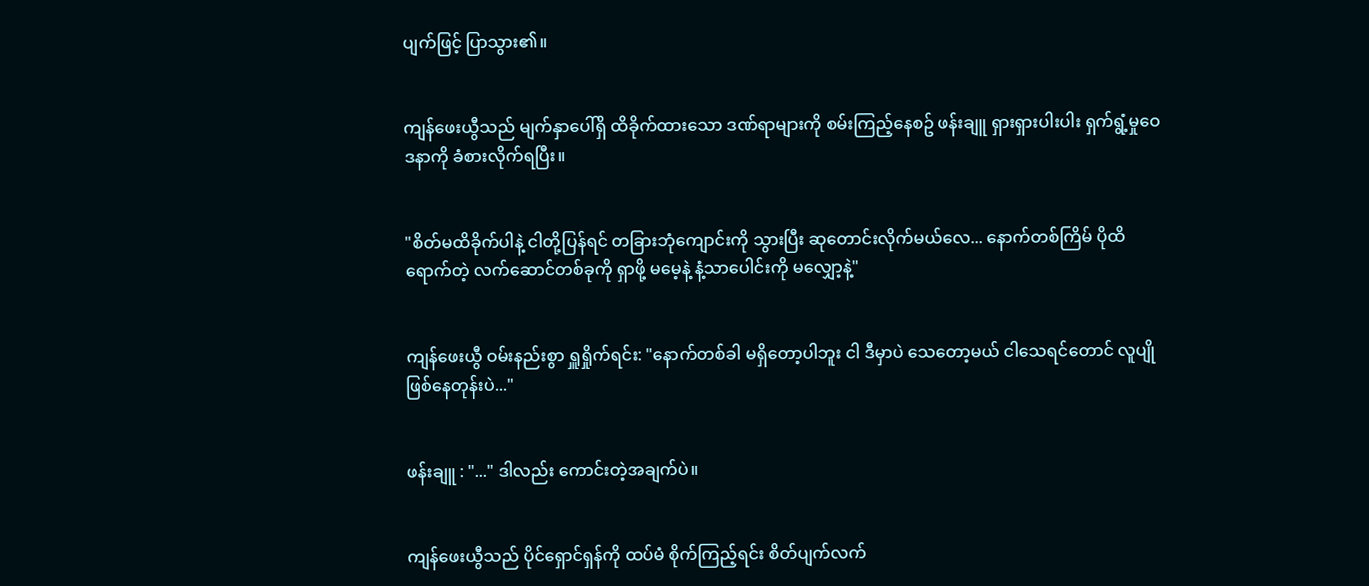ပျက်ဖြင့် ပြာသွား၏။


ကျန်ဖေးယွီသည် မျက်နှာပေါ်ရှိ ထိခိုက်ထားသော ဒဏ်ရာများကို စမ်းကြည့်နေစဥ် ဖန်းချူ ရှားရှားပါးပါး ရှက်ရွံ့မှုဝေဒနာကို ခံစားလိုက်ရပြီး။


"စိတ်မထိခိုက်ပါနဲ့ ငါတို့ပြန်ရင် တခြားဘုံကျောင်းကို သွားပြီး ဆုတောင်းလိုက်မယ်လေ... နောက်တစ်ကြိမ် ပိုထိရောက်တဲ့ လက်ဆောင်တစ်ခုကို ရှာဖို့ မမေ့နဲ့ နံ့သာပေါင်းကို မလျှော့နဲ့"


ကျန်ဖေးယွီ ဝမ်းနည်းစွာ ရှူရှိုက်ရင်း: "နောက်တစ်ခါ မရှိတော့ပါဘူး ငါ ဒီမှာပဲ သေတော့မယ် ငါသေရင်တောင် လူပျိုဖြစ်နေတုန်းပဲ..."


ဖန်းချူ : "..." ဒါလည်း ကောင်းတဲ့အချက်ပဲ။


ကျန်ဖေးယွီသည် ပိုင်ရှောင်ရှန်ကို ထပ်မံ စိုက်ကြည့်ရင်း စိတ်ပျက်လက်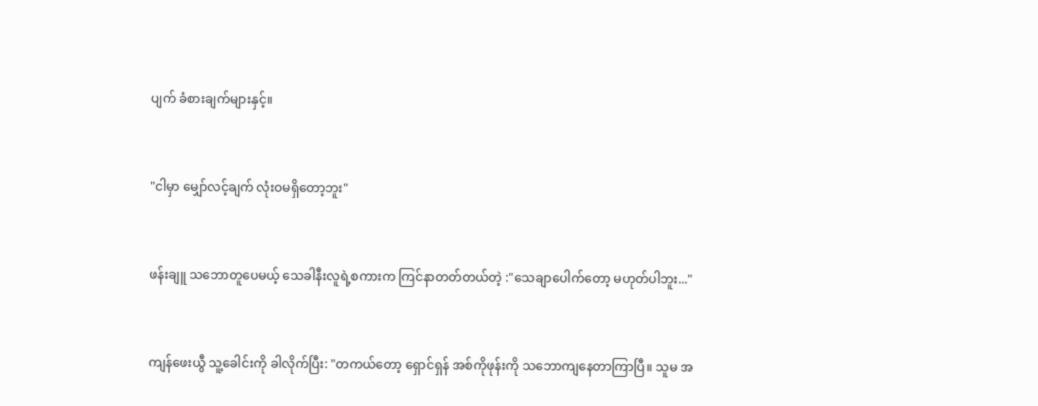ပျက် ခံစားချက်များနှင့်။


"ငါမှာ မျှော်လင့်ချက် လုံးဝမရှိတော့ဘူး"


ဖန်းချူ သဘောတူပေမယ့် သေခါနီးလူရဲ့စကားက ကြင်နာတတ်တယ်တဲ့ :"သေချာပေါက်တော့ မဟုတ်ပါဘူး..."


ကျန်ဖေးယွီ သူ့ခေါင်းကို ခါလိုက်ပြီး: "တကယ်တော့ ရှောင်ရှန် အစ်ကိုဖုန်းကို သဘောကျနေတာကြာပြီ။ သူမ အ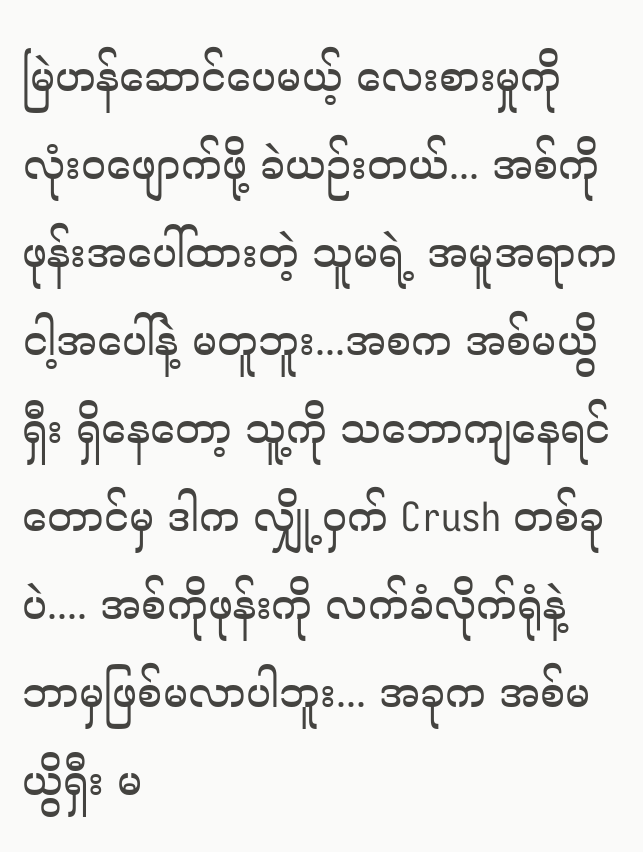မြဲဟန်ဆောင်ပေမယ့် လေးစားမှုကို လုံးဝဖျောက်ဖို့ ခဲယဉ်းတယ်... အစ်ကိုဖုန်းအပေါ်ထားတဲ့ သူမရဲ့ အမူအရာက ငါ့အပေါ်နဲ့ မတူဘူး...အစက အစ်မယွိရှီး ရှိနေတော့ သူ့ကို သဘောကျနေရင်တောင်မှ ဒါက လျှို့ဝှက် Crush တစ်ခုပဲ.... အစ်ကိုဖုန်းကို လက်ခံလိုက်ရုံနဲ့ ဘာမှဖြစ်မလာပါဘူး... အခုက အစ်မယွိရှီး မ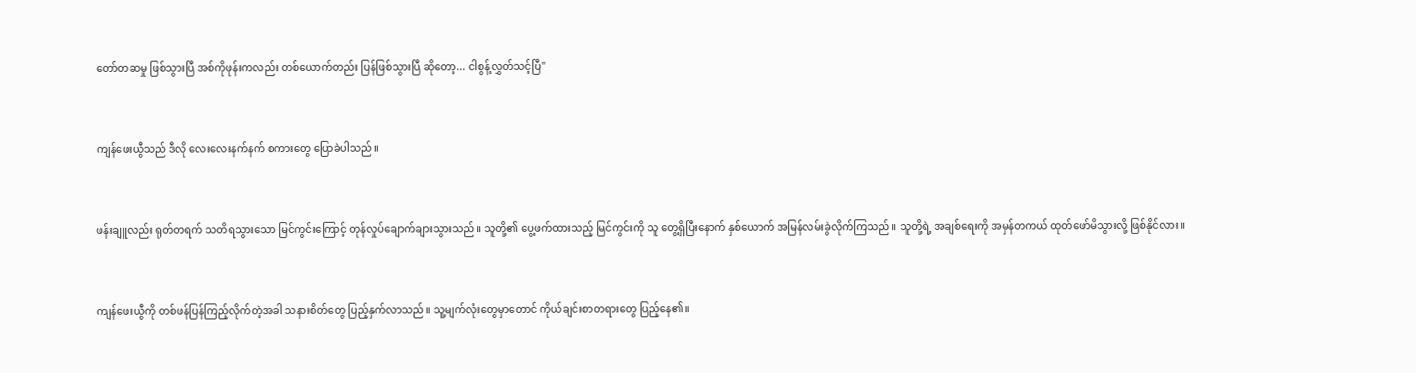တော်တဆမှု ဖြစ်သွားပြီ အစ်ကိုဖုန်းကလည်း တစ်ယောက်တည်း ပြန်ဖြစ်သွားပြီ ဆိုတော့... ငါစွန့်လွှတ်သင့်ပြီ"


ကျန်ဖေးယွီသည် ဒီလို လေးလေးနက်နက် စကားတွေ ပြောခဲပါသည်။


ဖန်းချူလည်း ရုတ်တရက် သတိရသွားသော မြင်ကွင်းကြောင့် တုန်လှုပ်ချောက်ချားသွားသည်။ သူတို့၏ ပွေ့ဖက်ထားသည့် မြင်ကွင်းကို သူ တွေ့ရှိပြီးနောက် နှစ်ယောက် အမြန်လမ်းခွဲလိုက်ကြသည်။ သူတို့ရဲ့ အချစ်ရေးကို အမှန်တကယ် ထုတ်ဖော်မိသွားလို့ ဖြစ်နိုင်လား။


ကျန်ဖေးယွီကို တစ်ဖန်ပြန်ကြည့်လိုက်တဲ့အခါ သနားစိတ်တွေ ပြည့်နှက်လာသည်။ သူ့မျက်လုံးတွေမှာတောင် ကိုယ်ချင်းစာတရားတွေ ပြည့်နေ၏။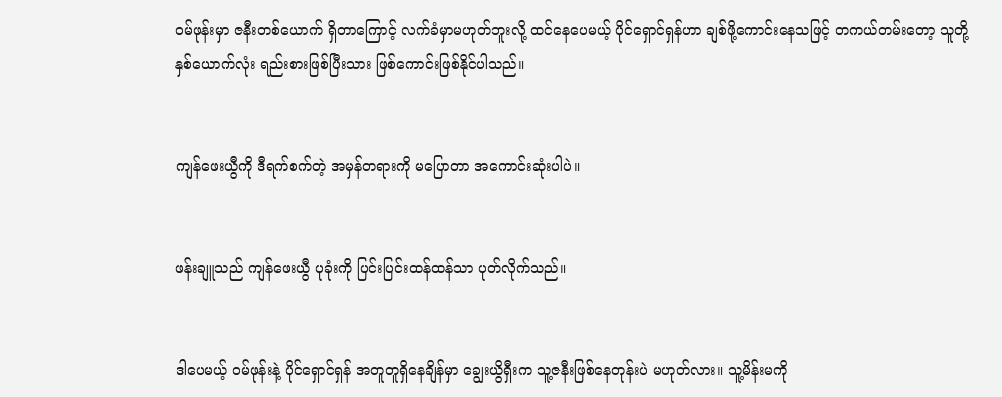ဝမ်ဖုန်းမှာ ဇနီးတစ်ယောက် ရှိတာကြောင့် လက်ခံမှာမဟုတ်ဘူးလို့ ထင်နေပေမယ့် ပိုင်ရှောင်ရှန်ဟာ ချစ်ဖို့ကောင်းနေသဖြင့် တကယ်တမ်းတော့ သူတို့နှစ်ယောက်လုံး ရည်းစားဖြစ်ပြီးသား ဖြစ်ကောင်းဖြစ်နိုင်ပါသည်။


ကျန်ဖေးယွီကို ဒီရက်စက်တဲ့ အမှန်တရားကို မပြောတာ အကောင်းဆုံးပါပဲ။


ဖန်းချူသည် ကျန်ဖေးယွီ ပုခုံးကို ပြင်းပြင်းထန်ထန်သာ ပုတ်လိုက်သည်။


ဒါပေမယ့် ဝမ်ဖုန်းနဲ့ ပိုင်ရှောင်ရှန် အတူတူရှိနေချိန်မှာ ချွေးယွိရှီးက သူ့ဇနီးဖြစ်နေတုန်းပဲ မဟုတ်လား။ သူ့မိန်းမကို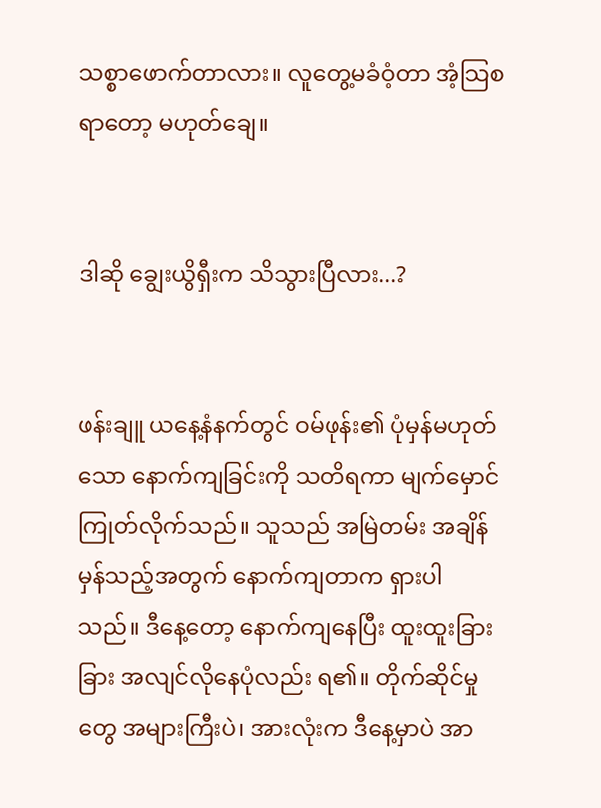သစ္စာဖောက်တာလား။ လူတွေ့မခံဝံ့တာ အံ့သြစရာတော့ မဟုတ်ချေ။


ဒါဆို ချွေးယွိရှီးက သိသွားပြီလား...?


ဖန်းချူ ယနေ့နံနက်တွင် ဝမ်ဖုန်း၏ ပုံမှန်မဟုတ်သော နောက်ကျခြင်းကို သတိရကာ မျက်မှောင်ကြုတ်လိုက်သည်။ သူသည် အမြဲတမ်း အချိန်မှန်သည့်အတွက် နောက်ကျတာက ရှားပါသည်။ ဒီနေ့တော့ နောက်ကျနေပြီး ထူးထူးခြားခြား အလျင်လိုနေပုံလည်း ရ၏။ တိုက်ဆိုင်မှုတွေ အများကြီးပဲ၊ အားလုံးက ဒီနေ့မှာပဲ အာ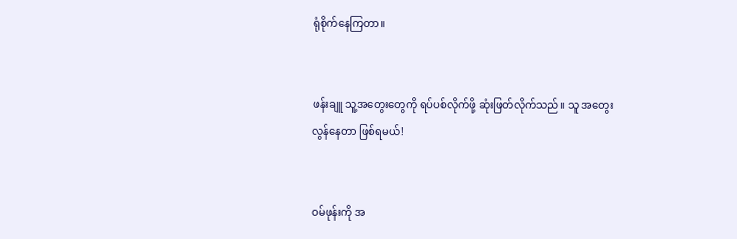ရုံစိုက်နေကြတာ။


ဖန်းချူ သူ့အတွေးတွေကို ရပ်ပစ်လိုက်ဖို့ ဆုံးဖြတ်လိုက်သည်။ သူ အတွေးလွန်နေတာ ဖြစ်ရမယ်!


ဝမ်ဖုန်းကို အ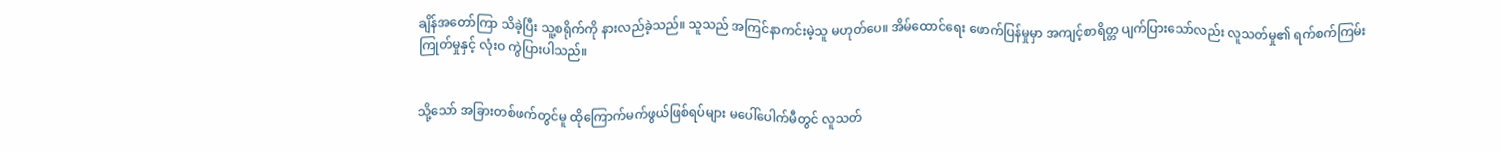ချိန်အတော်ကြာ သိခဲ့ပြီး သူ့စရိုက်ကို နားလည်ခဲ့သည်။ သူသည် အကြင်နာကင်းမဲ့သူ မဟုတ်ပေ။ အိမ်ထောင်ရေး ဖောက်ပြန်မှုမှာ အကျင့်စာရိတ္တ ပျက်ပြားသော်လည်း လူသတ်မှု၏ ရက်စက်ကြမ်းကြုတ်မှုနှင့် လုံးဝ ကွဲပြားပါသည်။


သို့သော် အခြားတစ်ဖက်တွင်မူ ထိုကြောက်မက်ဖွယ်ဖြစ်ရပ်များ မပေါ်ပေါက်မီတွင် လူသတ်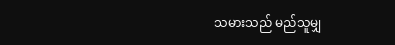သမားသည် မည်သူမျှ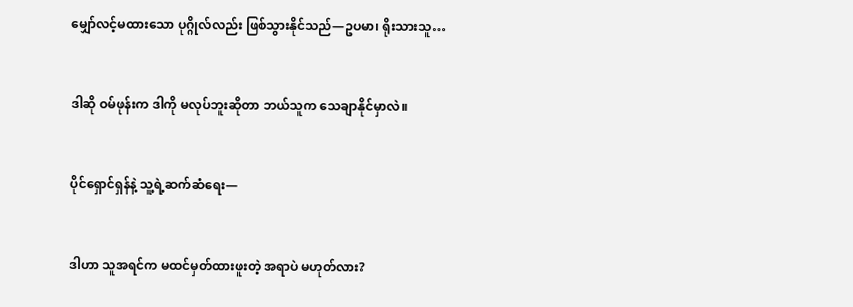မျှော်လင့်မထားသော ပုဂ္ဂိုလ်လည်း ဖြစ်သွားနိုင်သည်—ဥပမာ၊ ရိုးသားသူ…


ဒါဆို ဝမ်ဖုန်းက ဒါကို မလုပ်ဘူးဆိုတာ ဘယ်သူက သေချာနိုင်မှာလဲ။


ပိုင်ရှောင်ရှန်နဲ့ သူ့ရဲ့ဆက်ဆံရေး—


ဒါဟာ သူအရင်က မထင်မှတ်ထားဖူးတဲ့ အရာပဲ မဟုတ်လား?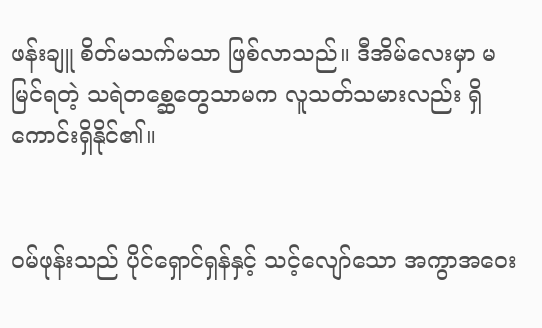ဖန်းချူ စိတ်မသက်မသာ ဖြစ်လာသည်။ ဒီအိမ်လေးမှာ မမြင်ရတဲ့ သရဲတစ္ဆေတွေသာမက လူသတ်သမားလည်း ရှိကောင်းရှိနိုင်၏။


ဝမ်ဖုန်းသည် ပိုင်ရှောင်ရှန်နှင့် သင့်လျော်သော အကွာအဝေး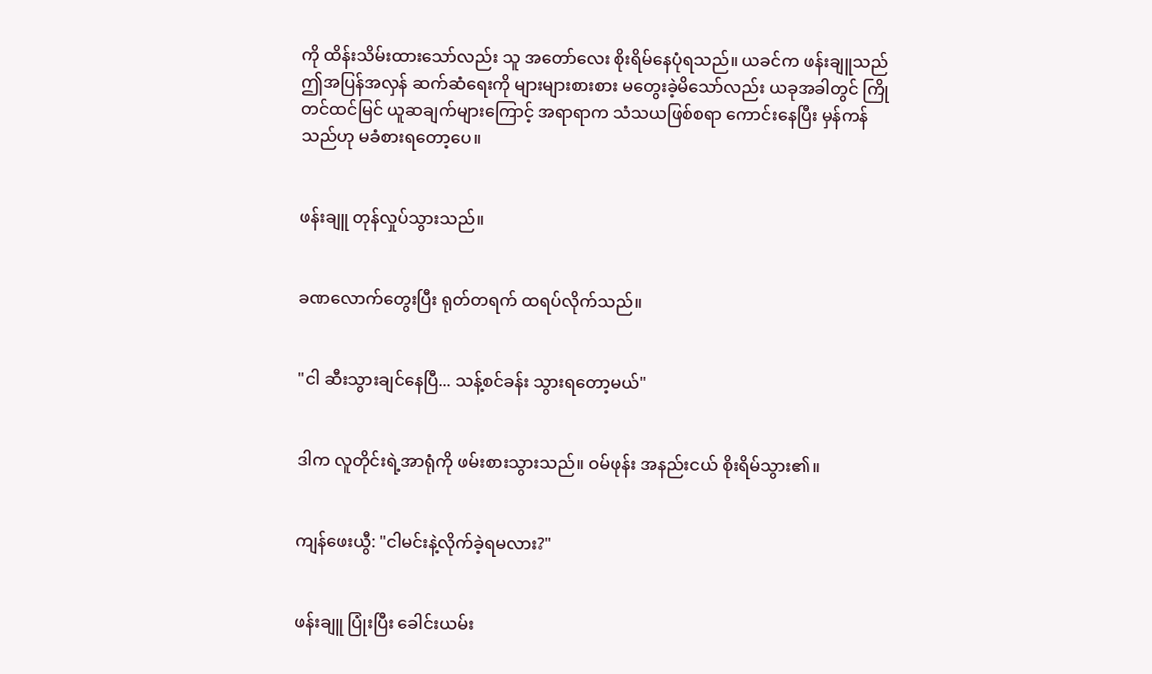ကို ထိန်းသိမ်းထားသော်လည်း သူ အတော်လေး စိုးရိမ်နေပုံရသည်။ ယခင်က ဖန်းချူသည် ဤအပြန်အလှန် ဆက်ဆံရေးကို များများစားစား မတွေးခဲ့မိသော်လည်း ယခုအခါတွင် ကြိုတင်ထင်မြင် ယူဆချက်များကြောင့် အရာရာက သံသယဖြစ်စရာ ကောင်းနေပြီး မှန်ကန်သည်ဟု မခံစားရတော့ပေ။


ဖန်းချူ တုန်လှုပ်သွားသည်။


ခဏလောက်တွေးပြီး ရုတ်တရက် ထရပ်လိုက်သည်။


"ငါ ဆီးသွားချင်နေပြီ... သန့်စင်ခန်း သွားရတော့မယ်"


ဒါက လူတိုင်းရဲ့အာရုံကို ဖမ်းစားသွားသည်။ ဝမ်ဖုန်း အနည်းငယ် စိုးရိမ်သွား၏။


ကျန်ဖေးယွီ: "ငါမင်းနဲ့လိုက်ခဲ့ရမလား?"


ဖန်းချူ ပြုံးပြီး ခေါင်းယမ်း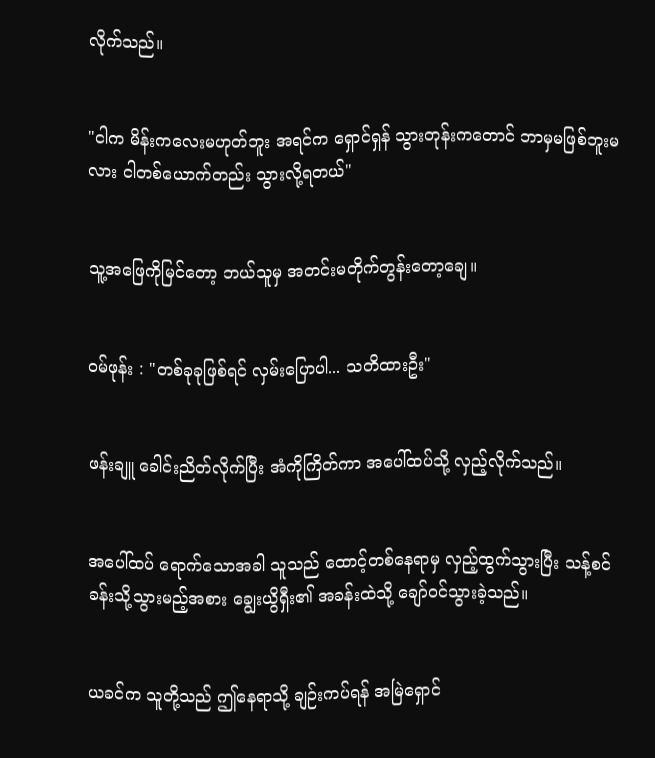လိုက်သည်။


"ငါက မိန်းကလေးမဟုတ်ဘူး အရင်က ရှောင်ရှန် သွားတုန်းကတောင် ဘာမှမဖြစ်ဘူးမလား ငါတစ်ယောက်တည်း သွားလို့ရတယ်"


သူ့အဖြေကိုမြင်တော့ ဘယ်သူမှ အတင်းမတိုက်တွန်းတော့ချေ။


ဝမ်ဖုန်း : "တစ်ခုခုဖြစ်ရင် လှမ်းပြောပါ... သတိထားဦး"


ဖန်းချူ ခေါင်းညိတ်လိုက်ပြီး အံကိုကြိတ်ကာ အပေါ်ထပ်သို့ လှည့်လိုက်သည်။


အပေါ်ထပ် ရောက်သောအခါ သူသည် ထောင့်တစ်နေရာမှ လှည့်ထွက်သွားပြီး သန့်စင်ခန်းသို့သွားမည့်အစား ချွေးယွိရှီး၏ အခန်းထဲသို့ ချော်ဝင်သွားခဲ့သည်။


ယခင်က သူတို့သည် ဤနေရာသို့ ချဉ်းကပ်ရန် အမြဲရှောင်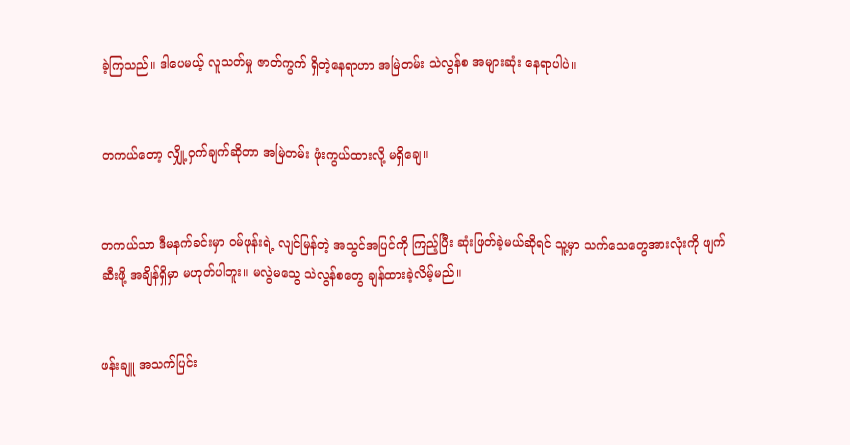ခဲ့ကြသည်။ ဒါပေမယ့် လူသတ်မှု ဇာတ်ကွက် ရှိတဲ့နေရာဟာ အမြဲတမ်း သဲလွန်စ အများဆုံး နေရာပါပဲ။


တကယ်တော့ လျှို့ဝှက်ချက်ဆိုတာ အမြဲတမ်း ဖုံးကွယ်ထားလို့ မရှိချေ။


တကယ်သာ ဒီမနက်ခင်းမှာ ဝမ်ဖုန်းရဲ့ လျင်မြန်တဲ့ အသွင်အပြင်ကို ကြည့်ပြီး ဆုံးဖြတ်ခဲ့မယ်ဆိုရင် သူ့မှာ သက်သေတွေအားလုံးကို ဖျက်ဆီးဖို့ အချိန်ရှိမှာ မဟုတ်ပါဘူး။ မလွဲမသွေ သဲလွန်စတွေ ချန်ထားခဲ့လိမ့်မည်။


ဖန်းချူ အသက်ပြင်း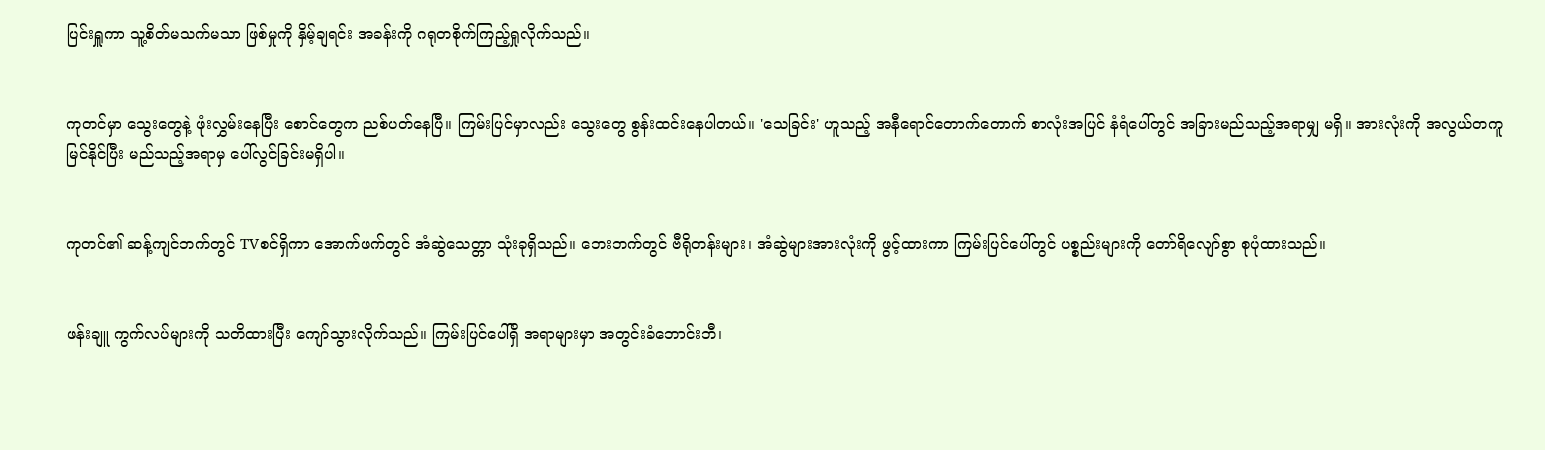ပြင်းရှူကာ သူ့စိတ်မသက်မသာ ဖြစ်မှုကို နှိမ့်ချရင်း အခန်းကို ဂရုတစိုက်ကြည့်ရှုလိုက်သည်။


ကုတင်မှာ သွေးတွေနဲ့ ဖုံးလွှမ်းနေပြီး စောင်တွေက ညစ်ပတ်နေပြီ။ ကြမ်းပြင်မှာလည်း သွေးတွေ စွန်းထင်းနေပါတယ်။ 'သေခြင်း' ဟူသည့် အနီရောင်တောက်တောက် စာလုံးအပြင် နံရံပေါ်တွင် အခြားမည်သည့်အရာမျှ မရှိ။ အားလုံးကို အလွယ်တကူ မြင်နိုင်ပြီး မည်သည့်အရာမှ ပေါ်လွင်ခြင်းမရှိပါ။


ကုတင်၏ ဆန့်ကျင်ဘက်တွင် TVစင်ရှိကာ အောက်ဖက်တွင် အံဆွဲသေတ္တာ သုံးခုရှိသည်။ ဘေးဘက်တွင် ဗီရိုတန်းများ၊ အံဆွဲများအားလုံးကို ဖွင့်ထားကာ ကြမ်းပြင်ပေါ်တွင် ပစ္စည်းများကို တော်ရိလျော်စွာ စုပုံထားသည်။


ဖန်းချူ ကွက်လပ်များကို သတိထားပြီး ကျော်သွားလိုက်သည်။ ကြမ်းပြင်ပေါ်ရှိ အရာများမှာ အတွင်းခံဘောင်းဘီ၊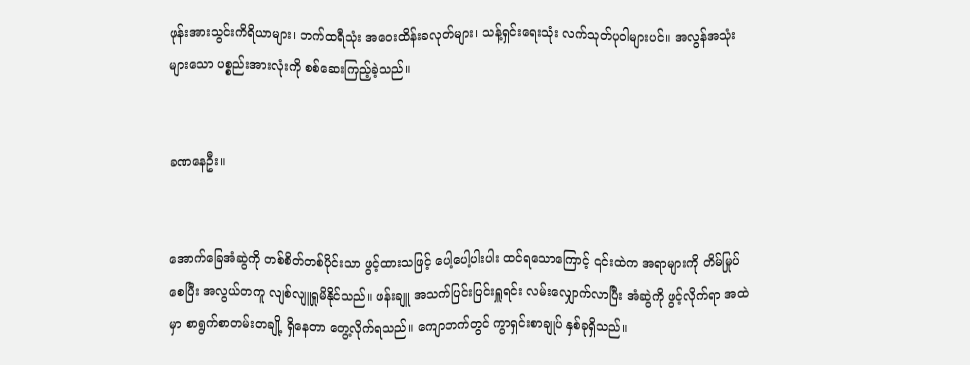ဖုန်းအားသွင်းကိရိယာများ၊ ဘက်ထရီသုံး အဝေးထိန်းခလုတ်များ၊ သန့်ရှင်းရေးသုံး လက်သုတ်ပုဝါများပင်။ အလွန်အသုံးများသော ပစ္စည်းအားလုံးကို စစ်ဆေးကြည့်ခဲ့သည်။


ခဏနေဦး။


အောက်ခြေအံဆွဲကို တစ်စိတ်တစ်ပိုင်းသာ ဖွင့်ထားသဖြင့် ပေါ့ပေါ့ပါးပါး ထင်ရသောကြောင့် ၎င်းထဲက အရာများကို တိမ်မြုပ်စေပြီး အလွယ်တကူ လျစ်လျူရှုမိနိုင်သည်။ ဖန်းချူ အသက်ပြင်းပြင်းရှူရင်း လမ်းလျှောက်လာပြီး အံဆွဲကို ဖွင့်လိုက်ရာ အထဲမှာ စာရွက်စာတမ်းတချို့ ရှိနေတာ တွေ့လိုက်ရသည်။ ကျောဘက်တွင် ကွာရှင်းစာချုပ် နှစ်ခုရှိသည်။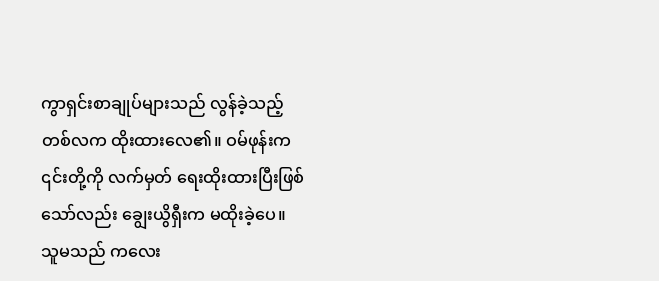ကွာရှင်းစာချုပ်များသည် လွန်ခဲ့သည့် တစ်လက ထိုးထားလေ၏။ ဝမ်ဖုန်းက ၎င်းတို့ကို လက်မှတ် ရေးထိုးထားပြီးဖြစ်သော်လည်း ချွေးယွိရှီးက မထိုးခဲ့ပေ။ သူမသည် ကလေး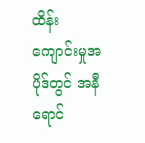ထိန်းကျောင်းမှုအပိုဒ်တွင် အနီရောင်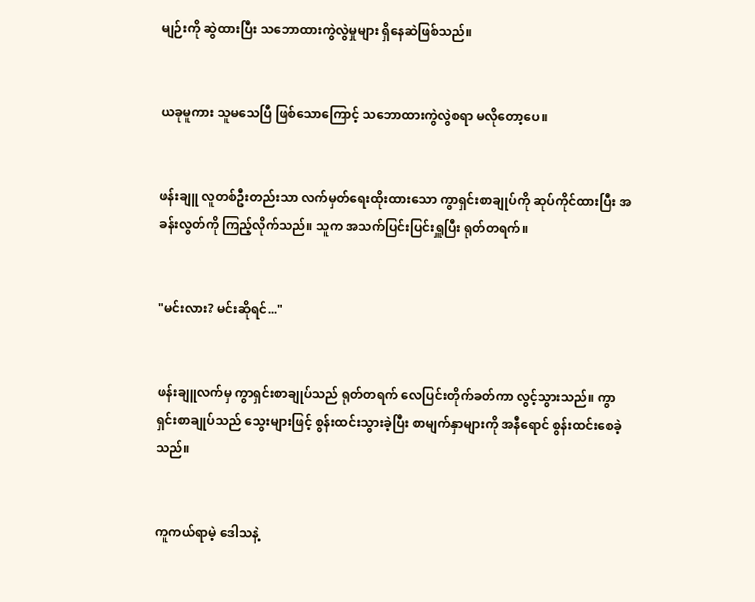မျဉ်းကို ဆွဲထားပြီး သဘောထားကွဲလွဲမှုများ ရှိနေဆဲဖြစ်သည်။


ယခုမူကား သူမသေပြီ ဖြစ်သောကြောင့် သဘောထားကွဲလွဲစရာ မလိုတော့ပေ။


ဖန်းချူ လူတစ်ဦးတည်းသာ လက်မှတ်ရေးထိုးထားသော ကွာရှင်းစာချုပ်ကို ဆုပ်ကိုင်ထားပြီး အခန်းလွတ်ကို ကြည့်လိုက်သည်။ သူက အသက်ပြင်းပြင်းရှူပြီး ရုတ်တရက်။


"မင်းလား? မင်းဆိုရင်..."


ဖန်းချူလက်မှ ကွာရှင်းစာချုပ်သည် ရုတ်တရက် လေပြင်းတိုက်ခတ်ကာ လွင့်သွားသည်။ ကွာရှင်းစာချုပ်သည် သွေးများဖြင့် စွန်းထင်းသွားခဲ့ပြီး စာမျက်နှာများကို အနီရောင် စွန်းထင်းစေခဲ့သည်။


ကူကယ်ရာမဲ့ ဒေါသနဲ့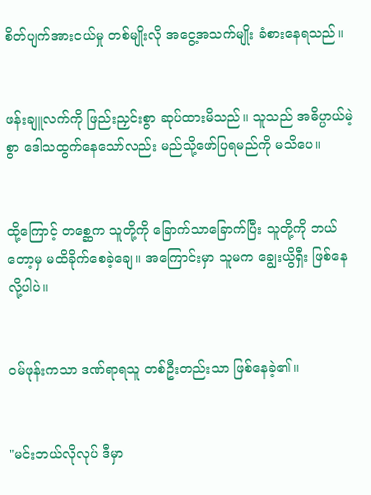စိတ်ပျက်အားငယ်မှု တစ်မျိုးလို အငွေ့အသက်မျိုး ခံစားနေရသည်။


ဖန်းချူလက်ကို ဖြည်းညှင်းစွာ ဆုပ်ထားမိသည်။ သူသည် အဓိပ္ပာယ်မဲ့စွာ ဒေါသထွက်နေသော်လည်း မည်သို့ဖော်ပြရမည်ကို မသိပေ။


ထို့ကြောင့် တစ္ဆေက သူတို့ကို ခြောက်သာခြောက်ပြီး သူတို့ကို ဘယ်တော့မှ မထိခိုက်စေခဲ့ချေ။ အကြောင်းမှာ သူမက ချွေးယွိရှီး ဖြစ်နေလို့ပါပဲ။


ဝမ်ဖုန်းကသာ ဒဏ်ရာရသူ တစ်ဦးတည်းသာ ဖြစ်နေခဲ့၏။


"မင်းဘယ်လိုလုပ် ဒီမှာ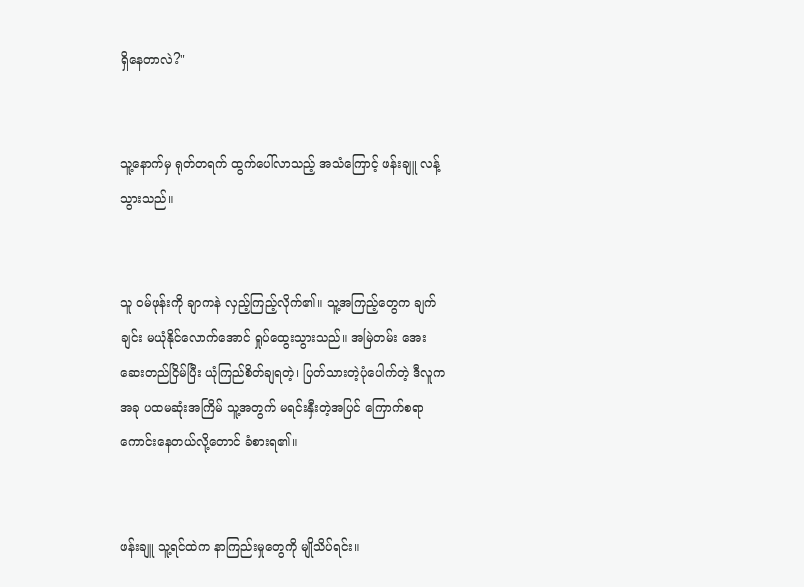ရှိနေတာလဲ?"


သူ့နောက်မှ ရုတ်တရက် ထွက်ပေါ်လာသည့် အသံကြောင့် ဖန်းချူ လန့်သွားသည်။


သူ ဝမ်ဖုန်းကို ချာကနဲ လှည့်ကြည့်လိုက်၏။ သူ့အကြည့်တွေက ချက်ချင်း မယုံနိုင်လောက်အောင် ရှုပ်ထွေးသွားသည်။ အမြဲတမ်း အေးဆေးတည်ငြိမ်ပြီး ယုံကြည်စိတ်ချရတဲ့၊ ပြတ်သားတဲ့ပုံပေါက်တဲ့ ဒီလူက အခု ပထမဆုံးအကြိမ် သူ့အတွက် မရင်းနှီးတဲ့အပြင် ကြောက်စရာကောင်းနေတယ်လို့တောင် ခံစားရ၏။


ဖန်းချူ သူ့ရင်ထဲက နာကြည်းမှုတွေကို မျိုသိပ်ရင်း။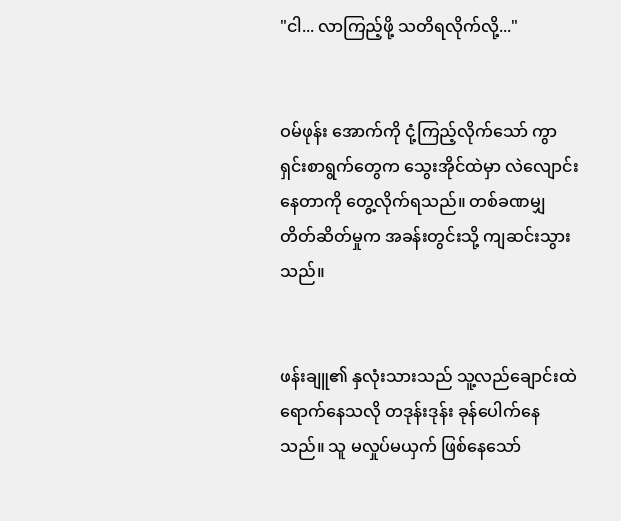"ငါ... လာကြည့်ဖို့ သတိရလိုက်လို့..."


ဝမ်ဖုန်း အောက်ကို ငုံ့ကြည့်လိုက်သော် ကွာရှင်းစာရွက်တွေက သွေးအိုင်ထဲမှာ လဲလျောင်းနေတာကို တွေ့လိုက်ရသည်။ တစ်ခဏမျှ တိတ်ဆိတ်မှုက အခန်းတွင်းသို့ ကျဆင်းသွားသည်။


ဖန်းချူ၏ နှလုံးသားသည် သူ့လည်ချောင်းထဲ ရောက်နေသလို တဒုန်းဒုန်း ခုန်ပေါက်နေသည်။ သူ မလှုပ်မယှက် ဖြစ်နေသော်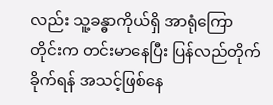လည်း သူ့ခန္ဓာကိုယ်ရှိ အာရုံကြောတိုင်းက တင်းမာနေပြီး ပြန်လည်တိုက်ခိုက်ရန် အသင့်ဖြစ်နေ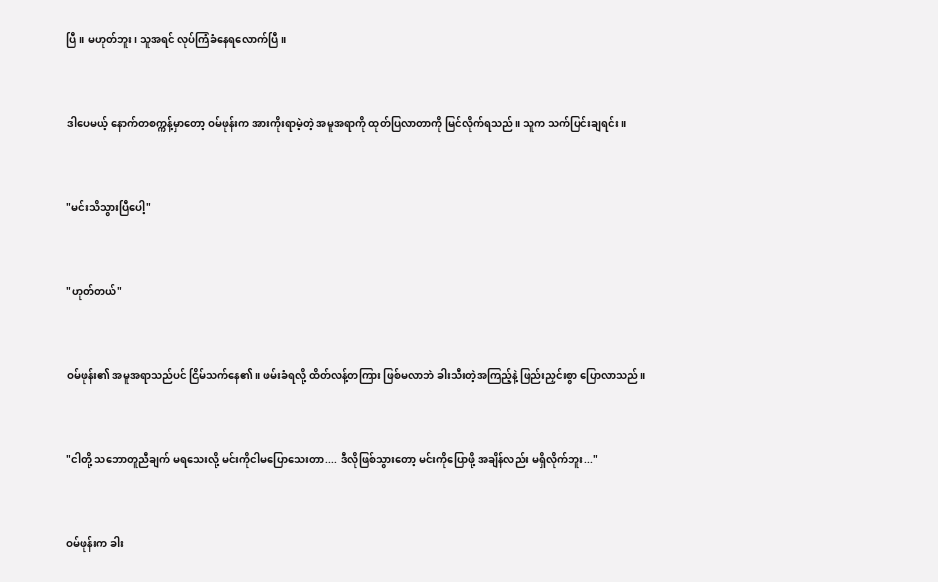ပြီ။ မဟုတ်ဘူး၊ သူအရင် လုပ်ကြံခံနေရလောက်ပြီ။


ဒါပေမယ့် နောက်တစက္ကန့်မှာတော့ ဝမ်ဖုန်းက အားကိုးရာမဲ့တဲ့ အမူအရာကို ထုတ်ပြလာတာကို မြင်လိုက်ရသည်။ သူက သက်ပြင်းချရင်း။


"မင်းသိသွားပြီပေါ့"


"ဟုတ်တယ်"


ဝမ်ဖုန်း၏ အမူအရာသည်ပင် ငြိမ်သက်နေ၏။ ဖမ်းခံရလို့ ထိတ်လန့်တကြား ဖြစ်မလာဘဲ ခါးသီးတဲ့အကြည့်နဲ့ ဖြည်းညှင်းစွာ ပြောလာသည်။


"ငါတို့ သဘောတူညီချက် မရသေးလို့ မင်းကိုငါမပြောသေးတာ.... ဒီလိုဖြစ်သွားတော့ မင်းကိုပြောဖို့ အချိန်လည်း မရှိလိုက်ဘူး..."


ဝမ်ဖုန်းက ခါး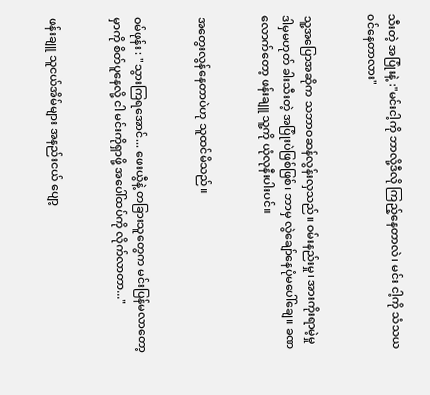သီးတဲ့ အပြုံးနဲ့ :"မင်းငါ့ကို ဘာလို့ဒီလို ကြည့်နေတာလဲ၊ မင်း ငါ့ကို သံသယ၀င်နေတာလား"


သူ့အပြောအဆိုက သဘာဝဆန်လွန်းလှသည်။ ဝမ်းနည်းမှု၊ အားကိုးရာမဲ့မှု ဒါမှမဟုတ် ခါးသီးတဲ့ အပြုံးပဲဖြစ်ဖြစ်၊ ဘာမှ လွဲချော်နေပုံမပေါ်ချေ။ ခဏလောက်တော့ ဖန်းချူ သူ့ကို ယုံလုနီးပါးပင်။


အတွေးလွန်နေတာပဲဟု သူထင်မိသည်။


ဝမ်ဖုန်း : "သွားကြရအောင်... ဖေးယွီနဲ့ တခြားသူတွေက မင်းပြန်မလာတော့မှာကို စိတ်ပူနေလို့ ငါ မင်းကိုရှာဖို့ အပေါ်ထပ်ကို လိုက်လာတာ..."


ဖန်းချူ သူငယ်အိမ်များ အနည်းငယ် ပျော့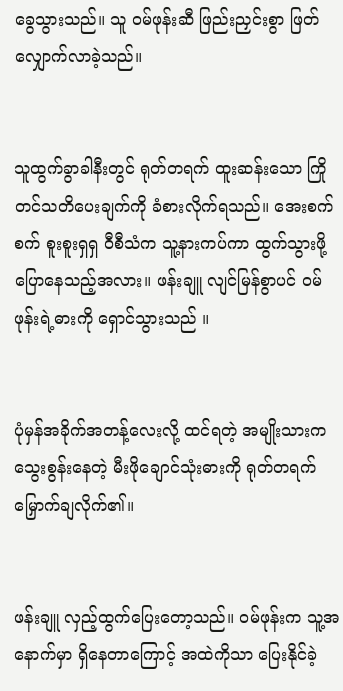ခွေသွားသည်။ သူ ဝမ်ဖုန်းဆီ ဖြည်းညှင်းစွာ ဖြတ်လျှောက်လာခဲ့သည်။


သူထွက်ခွာခါနီးတွင် ရုတ်တရက် ထူးဆန်းသော ကြိုတင်သတိပေးချက်ကို ခံစားလိုက်ရသည်။ အေးစက်စက် စူးစူးရှရှ ဝီစီသံက သူ့နားကပ်ကာ ထွက်သွားဖို့ ပြောနေသည့်အလား။ ဖန်းချူ လျင်မြန်စွာပင် ဝမ်ဖုန်းရဲ့ဓားကို ရှောင်သွားသည် ။


ပုံမှန်အခိုက်အတန့်လေးလို့ ထင်ရတဲ့ အမျိုးသားက သွေးစွန်းနေတဲ့ မီးဖိုချောင်သုံးဓားကို ရုတ်တရက် မြှောက်ချလိုက်၏။


ဖန်းချူ လှည့်ထွက်ပြေးတော့သည်။ ဝမ်ဖုန်းက သူ့အနောက်မှာ ရှိနေတာကြောင့် အထဲကိုသာ ပြေးနိုင်ခဲ့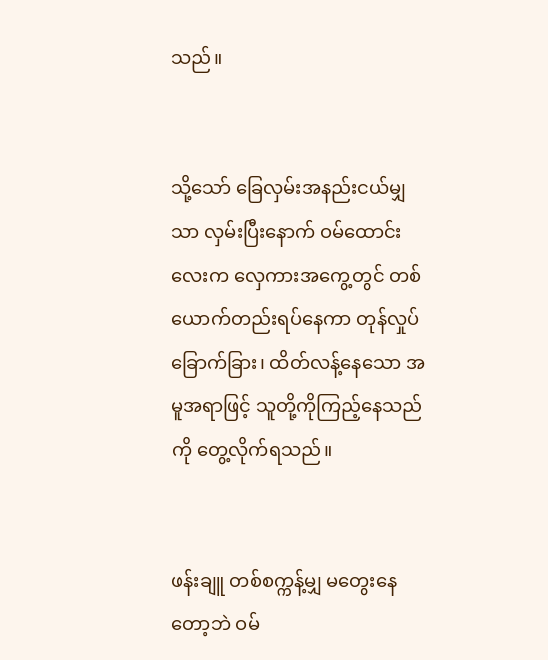သည်။


သို့သော် ခြေလှမ်းအနည်းငယ်မျှသာ လှမ်းပြီးနောက် ဝမ်ထောင်းလေးက လှေကားအကွေ့တွင် တစ်ယောက်တည်းရပ်နေကာ တုန်လှုပ်ခြောက်ခြား၊ ထိတ်လန့်နေသော အမူအရာဖြင့် သူတို့ကိုကြည့်နေသည်ကို တွေ့လိုက်ရသည်။


ဖန်းချူ တစ်စက္ကန့်မျှ မတွေးနေတော့ဘဲ ဝမ်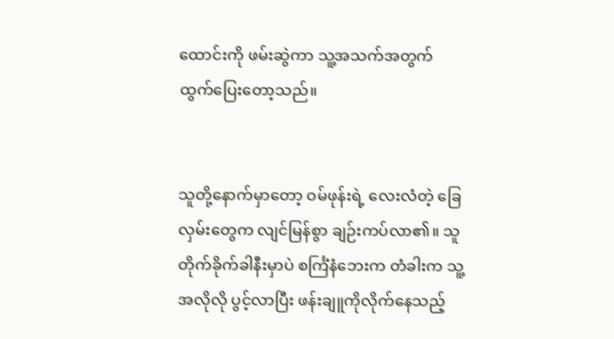ထောင်းကို ဖမ်းဆွဲကာ သူ့အသက်အတွက် ထွက်ပြေးတော့သည်။


သူတို့နောက်မှာတော့ ဝမ်ဖုန်းရဲ့ လေးလံတဲ့ ခြေလှမ်းတွေက လျင်မြန်စွာ ချဉ်းကပ်လာ၏။ သူတိုက်ခိုက်ခါနီးမှာပဲ စင်္ကြံနံဘေးက တံခါးက သူ့အလိုလို ပွင့်လာပြီး ဖန်းချူကိုလိုက်နေသည့်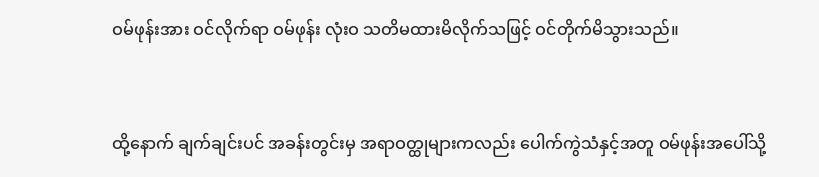ဝမ်ဖုန်းအား ဝင်လိုက်ရာ ဝမ်ဖုန်း လုံးဝ သတိမထားမိလိုက်သဖြင့် ဝင်တိုက်မိသွားသည်။


ထို့နောက် ချက်ချင်းပင် အခန်းတွင်းမှ အရာဝတ္ထုများကလည်း ပေါက်ကွဲသံနှင့်အတူ ဝမ်ဖုန်းအပေါ်သို့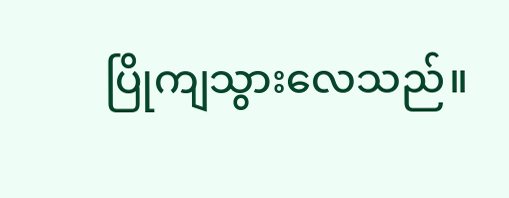ပြိုကျသွားလေသည်။